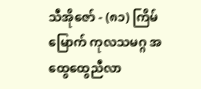သီအိုဇော် - (၈၁) ကြိမ်မြောက် ကုလသမဂ္ဂ အထွေထွေညီလာ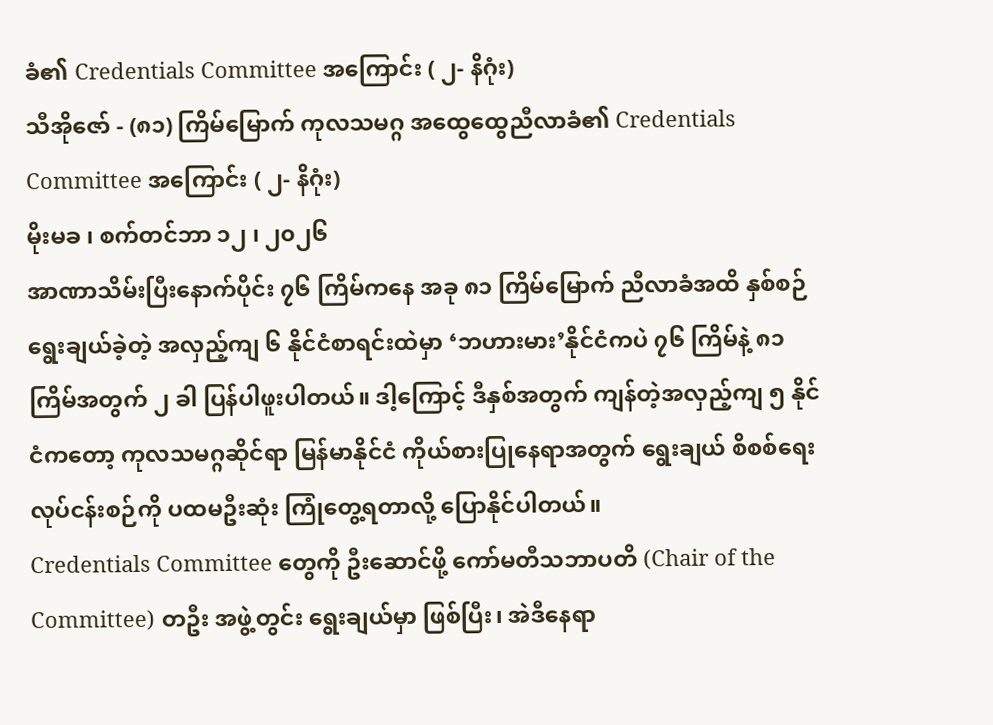ခံ၏ Credentials Committee အကြောင်း ( ၂- နိဂုံး)
သီအိုဇော် - (၈၁) ကြိမ်မြောက် ကုလသမဂ္ဂ အထွေထွေညီလာခံ၏ Credentials Committee အကြောင်း ( ၂- နိဂုံး)
မိုးမခ ၊ စက်တင်ဘာ ၁၂ ၊ ၂၀၂၆
အာဏာသိမ်းပြီးနောက်ပိုင်း ၇၆ ကြိမ်ကနေ အခု ၈၁ ကြိမ်မြောက် ညီလာခံအထိ နှစ်စဉ် ရွေးချယ်ခဲ့တဲ့ အလှည့်ကျ ၆ နိုင်ငံစာရင်းထဲမှာ ‘ဘဟားမား’နိုင်ငံကပဲ ၇၆ ကြိမ်နဲ့ ၈၁ ကြိမ်အတွက် ၂ ခါ ပြန်ပါဖူးပါတယ်။ ဒါ့ကြောင့် ဒီနှစ်အတွက် ကျန်တဲ့အလှည့်ကျ ၅ နိုင်ငံကတော့ ကုလသမဂ္ဂဆိုင်ရာ မြန်မာနိုင်ငံ ကိုယ်စားပြုနေရာအတွက် ရွေးချယ် စိစစ်ရေးလုပ်ငန်းစဉ်ကို ပထမဦးဆုံး ကြုံတွေ့ရတာလို့ ပြောနိုင်ပါတယ်။
Credentials Committee တွေကို ဦးဆောင်ဖို့ ကော်မတီသဘာပတိ (Chair of the Committee) တဦး အဖွဲ့တွင်း ရွေးချယ်မှာ ဖြစ်ပြီး၊ အဲဒီနေရာ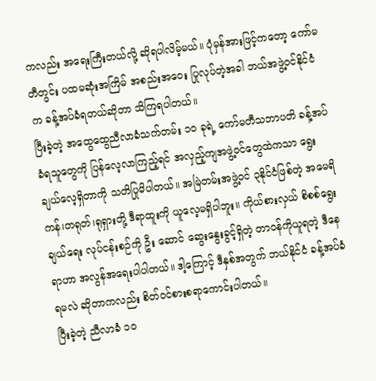ကလည်း အရေးကြီးတယ်လို့ ဆိုရပါလိမ့်မယ်။ ပုံမှန်အားဖြင့်ကတော့ ကော်မတီတွင်း ပထမဆုံးအကြိမ် အစည်းအဝေး ပြုလုပ်တဲ့အခါ ဘယ်အဖွဲ့ဝင်နိုင်ငံက ခန့်အပ်ခံရတယ်ဆိုတာ သိကြရပါတယ်။
ပြီးခဲ့တဲ့ အထွေထွေညီလာခံသက်တမ်း ၁၀ ခုရဲ့ ကော်မတီသဘာပတိ ခန့်အပ်ခံရသူတွေကို ပြန်လေ့လာကြည့်ရင် အလှည့်ကျအဖွဲ့ဝင်တွေထဲကသာ ရွေးချယ်လေ့ရှိတာကို သတိပြုမိပါတယ်။ အမြဲတမ်းအဖွဲ့ဝင် ၃နိုင်ငံဖြစ်တဲ့ အမေရိကန်၊တရုတ်၊ရုရှားတို့ ဒီရာထူးကို ယူလေ့မရှိပါဘူး။ ကိုယ်စားလှယ် စိစစ်ရွေးချယ်ရေး လုပ်ငန်းစဉ်ကို ဦး ဆောင် ဆွေးနွေးခွင့်ရှိတဲ့ တာဝန်ကိုယူရတဲ့ ဒီနေရာဟာ အလွန်အရေးပါပါတယ်။ ဒါ့ကြောင့် ဒီနှစ်အတွက် ဘယ်နိုင်ငံ ခန့်အပ်ခံရမလဲ ဆိုတာကလည်း စိတ်ဝင်စားစရာကောင်းပါတယ်။
ပြီးခဲ့တဲ့ ညီလာခံ ၁၀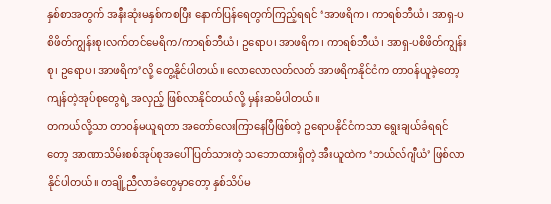နှစ်စာအတွက် အနီးဆုံးမနှစ်ကစပြီး နောက်ပြန်ရေတွက်ကြည့်ရရင် ‘အာဖရိက၊ ကာရစ်ဘီယံ၊ အာရှ-ပစိဖိတ်ကျွန်းစု၊လက်တင်မေရိက/ကာရစ်ဘီယံ၊ ဥရောပ၊ အာဖရိက၊ ကာရစ်ဘီယံ၊ အာရှ-ပစိဖိတ်ကျွန်းစု၊ ဥရောပ၊ အာဖရိက’လို့ တွေ့နိုင်ပါတယ်။ လောလောလတ်လတ် အာဖရိကနိုင်ငံက တာဝန်ယူခဲ့တော့ ကျန်တဲ့အုပ်စုတွေရဲ့ အလှည့် ဖြစ်လာနိုင်တယ်လို့ မှန်းဆမိပါတယ်။
တကယ်လို့သာ တာဝန်မယူရတာ အတော်လေးကြာနေပြီဖြစ်တဲ့ ဥရောပနိုင်ငံကသာ ရွေးချယ်ခံရရင်တော့ အာဏာသိမ်းစစ်အုပ်စုအပေါ် ပြတ်သားတဲ့ သဘောထားရှိတဲ့ အီးယူထဲက ‘ဘယ်လ်ဂျီယံ’ ဖြစ်လာနိုင်ပါတယ်။ တချို့ညီလာခံတွေမှာတော့ နှစ်သိပ်မ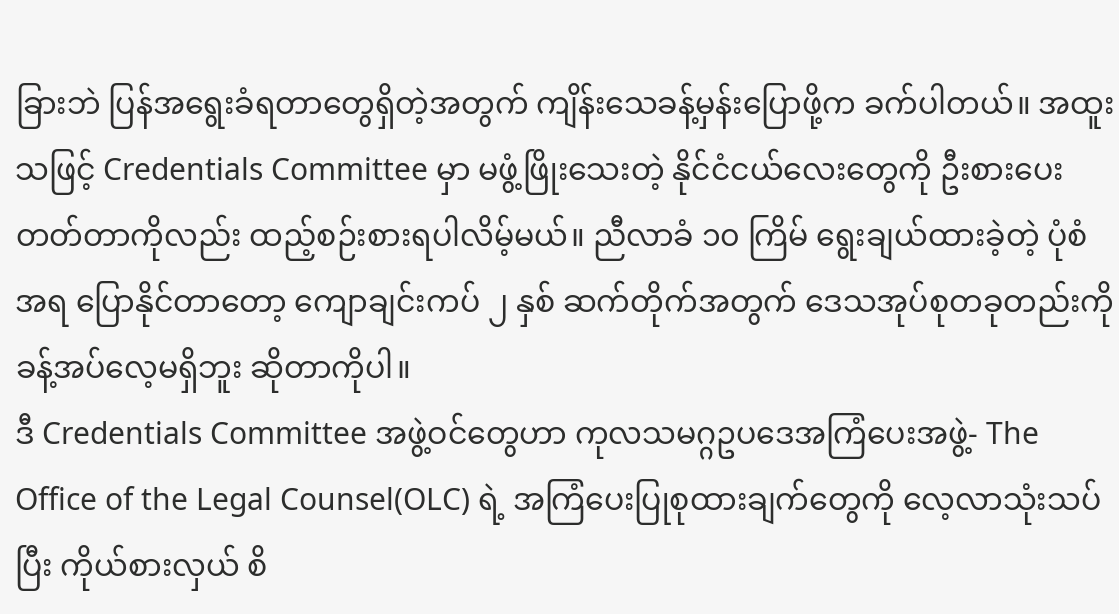ခြားဘဲ ပြန်အရွေးခံရတာတွေရှိတဲ့အတွက် ကျိန်းသေခန့်မှန်းပြောဖို့က ခက်ပါတယ်။ အထူးသဖြင့် Credentials Committee မှာ မဖွံ့ဖြိုးသေးတဲ့ နိုင်ငံငယ်လေးတွေကို ဦးစားပေးတတ်တာကိုလည်း ထည့်စဉ်းစားရပါလိမ့်မယ်။ ညီလာခံ ၁၀ ကြိမ် ရွေးချယ်ထားခဲ့တဲ့ ပုံစံအရ ပြောနိုင်တာတော့ ကျောချင်းကပ် ၂ နှစ် ဆက်တိုက်အတွက် ဒေသအုပ်စုတခုတည်းကို ခန့်အပ်လေ့မရှိဘူး ဆိုတာကိုပါ။
ဒီ Credentials Committee အဖွဲ့ဝင်တွေဟာ ကုလသမဂ္ဂဥပဒေအကြံပေးအဖွဲ့- The Office of the Legal Counsel(OLC) ရဲ့ အကြံပေးပြုစုထားချက်တွေကို လေ့လာသုံးသပ်ပြီး ကိုယ်စားလှယ် စိ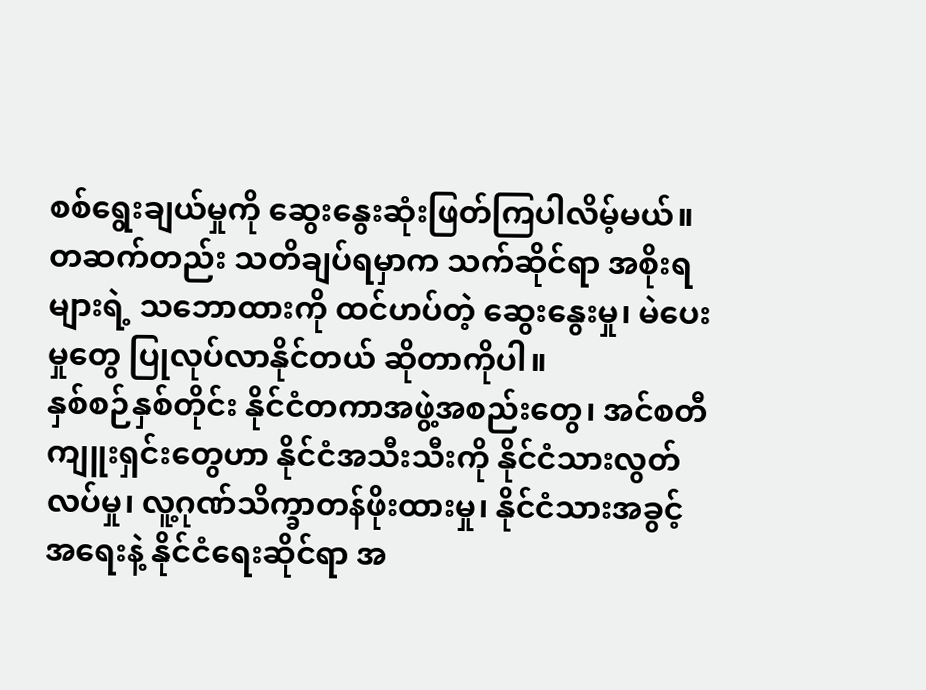စစ်ရွေးချယ်မှုကို ဆွေးနွေးဆုံးဖြတ်ကြပါလိမ့်မယ်။ တဆက်တည်း သတိချပ်ရမှာက သက်ဆိုင်ရာ အစိုးရများရဲ့ သဘောထားကို ထင်ဟပ်တဲ့ ဆွေးနွေးမှု၊ မဲပေးမှုတွေ ပြုလုပ်လာနိုင်တယ် ဆိုတာကိုပါ။
နှစ်စဉ်နှစ်တိုင်း နိုင်ငံတကာအဖွဲ့အစည်းတွေ၊ အင်စတီကျူးရှင်းတွေဟာ နိုင်ငံအသီးသီးကို နိုင်ငံသားလွတ်လပ်မှု၊ လူ့ဂုဏ်သိက္ခာတန်ဖိုးထားမှု၊ နိုင်ငံသားအခွင့်အရေးနဲ့ နိုင်ငံရေးဆိုင်ရာ အ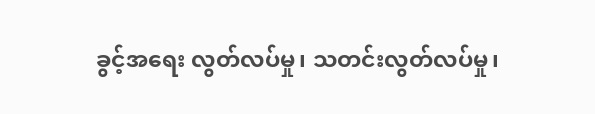ခွင့်အရေး လွတ်လပ်မှု၊ သတင်းလွတ်လပ်မှု၊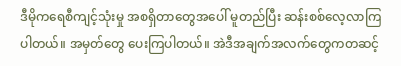ဒီမိုကရေစီကျင့်သုံးမှု အစရှိတာတွေအပေါ် မူတည်ပြီး ဆန်းစစ်လေ့လာကြပါတယ်။ အမှတ်တွေ ပေးကြပါတယ်။ အဲဒီအချက်အလက်တွေကတဆင့်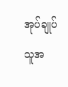အုပ်ချုပ်သူအ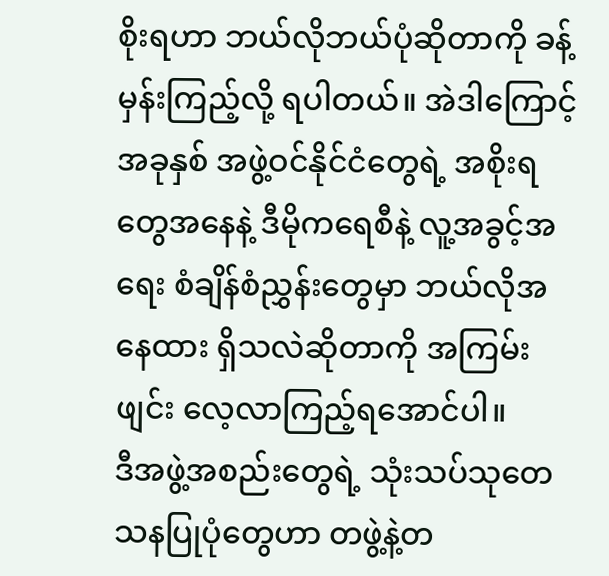စိုးရဟာ ဘယ်လိုဘယ်ပုံဆိုတာကို ခန့်မှန်းကြည့်လို့ ရပါတယ်။ အဲဒါကြောင့် အခုနှစ် အဖွဲ့ဝင်နိုင်ငံတွေရဲ့ အစိုးရတွေအနေနဲ့ ဒီမိုကရေစီနဲ့ လူ့အခွင့်အရေး စံချိန်စံညွှန်းတွေမှာ ဘယ်လိုအနေထား ရှိသလဲဆိုတာကို အကြမ်းဖျင်း လေ့လာကြည့်ရအောင်ပါ။
ဒီအဖွဲ့အစည်းတွေရဲ့ သုံးသပ်သုတေသနပြုပုံတွေဟာ တဖွဲ့နဲ့တ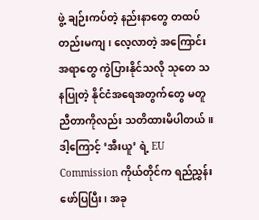ဖွဲ့ ချဉ်းကပ်တဲ့ နည်းနာတွေ တထပ်တည်းမကျ၊ လေ့လာတဲ့ အကြောင်းအရာတွေ ကွဲပြားနိုင်သလို သုတေ သနပြုတဲ့ နိုင်ငံအရေအတွက်တွေ မတူညီတာကိုလည်း သတိထားမိပါတယ်။ ဒါ့ကြောင့် ‘အီးယူ’ ရဲ့ EU Commission ကိုယ်တိုင်က ရည်ညွှန်းဖော်ပြပြီး၊ အခု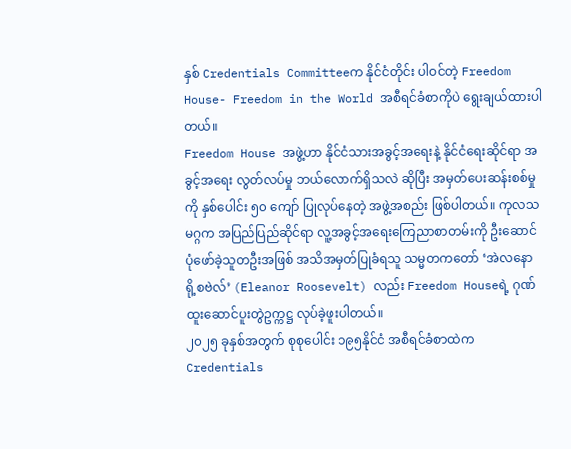နှစ် Credentials Committeeက နိုင်ငံတိုင်း ပါဝင်တဲ့ Freedom House- Freedom in the World အစီရင်ခံစာကိုပဲ ရွေးချယ်ထားပါတယ်။
Freedom House အဖွဲ့ဟာ နိုင်ငံသားအခွင့်အရေးနဲ့ နိုင်ငံရေးဆိုင်ရာ အခွင့်အရေး လွတ်လပ်မှု ဘယ်လောက်ရှိသလဲ ဆိုပြီး အမှတ်ပေးဆန်းစစ်မှုကို နှစ်ပေါင်း ၅၀ ကျော် ပြုလုပ်နေတဲ့ အဖွဲ့အစည်း ဖြစ်ပါတယ်။ ကုလသမဂ္ဂက အပြည်ပြည်ဆိုင်ရာ လူ့အခွင့်အရေးကြေညာစာတမ်းကို ဦးဆောင်ပုံဖော်ခဲ့သူတဦးအဖြစ် အသိအမှတ်ပြုခံရသူ သမ္မတကတော် ‘အဲလနော ရို့စဗဲလ်’ (Eleanor Roosevelt) လည်း Freedom Houseရဲ့ ဂုဏ်ထူးဆောင်ပူးတွဲဥက္ကဋ္ဌ လုပ်ခဲ့ဖူးပါတယ်။
၂၀၂၅ ခုနှစ်အတွက် စုစုပေါင်း ၁၉၅နိုင်ငံ အစီရင်ခံစာထဲက Credentials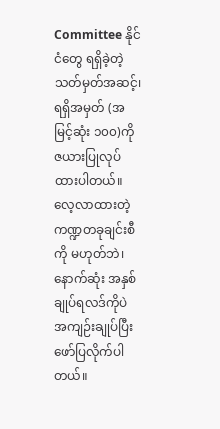Committee နိုင်ငံတွေ ရရှိခဲ့တဲ့ သတ်မှတ်အဆင့်၊ ရရှိအမှတ် (အမြင့်ဆုံး ၁၀၀)ကို ဇယားပြုလုပ်ထားပါတယ်။ လေ့လာထားတဲ့ ကဏ္ဍတခုချင်းစီကို မဟုတ်ဘဲ၊ နောက်ဆုံး အနှစ်ချုပ်ရလဒ်ကိုပဲ အကျဉ်းချုပ်ပြီး ဖော်ပြလိုက်ပါတယ်။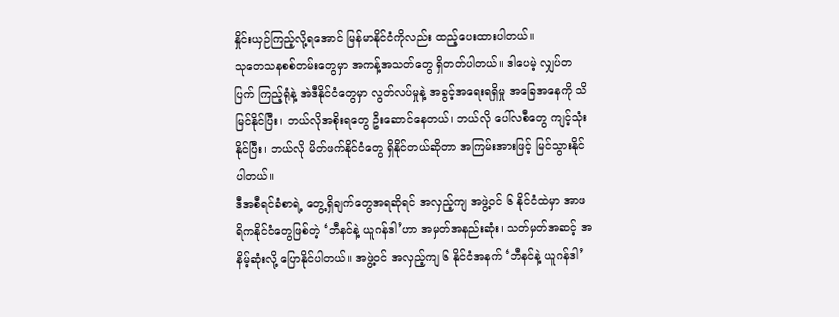နှိုင်းယှဉ်ကြည့်လို့ရအောင် မြန်မာနိုင်ငံကိုလည်း ထည့်ပေးထားပါတယ်။
သုတေသနစစ်တမ်းတွေမှာ အကန့်အသတ်တွေ ရှိတတ်ပါတယ်။ ဒါပေမဲ့ လျှပ်တပြက် ကြည့်ရုံနဲ့ အဲဒီနိုင်ငံတွေမှာ လွတ်လပ်မှုနဲ့ အခွင့်အရေးရရှိမှု အခြေအနေကို သိမြင်နိုင်ပြီး၊ ဘယ်လိုအစိုးရတွေ ဦးဆောင်နေတယ်၊ ဘယ်လို ပေါ်လစီတွေ ကျင့်သုံးနိုင်ပြီး၊ ဘယ်လို မိတ်ဖက်နိုင်ငံတွေ ရှိနိုင်တယ်ဆိုတာ အကြမ်းအားဖြင့် မြင်သွားနိုင်ပါတယ်။
ဒီအစီရင်ခံစာရဲ့ တွေ့ရှိချက်တွေအရဆိုရင် အလှည့်ကျ အဖွဲ့ဝင် ၆ နိုင်ငံထဲမှာ အာဖရိကနိုင်ငံတွေဖြစ်တဲ့ ‘ဘီနင်နဲ့ ယူဂန်ဒါ’ဟာ အမှတ်အနည်းဆုံး၊ သတ်မှတ်အဆင့် အနိမ့်ဆုံးလို့ ပြောနိုင်ပါတယ်။ အဖွဲ့ဝင် အလှည့်ကျ ၆ နိုင်ငံအနက် ‘ဘီနင်နဲ့ ယူဂန်ဒါ’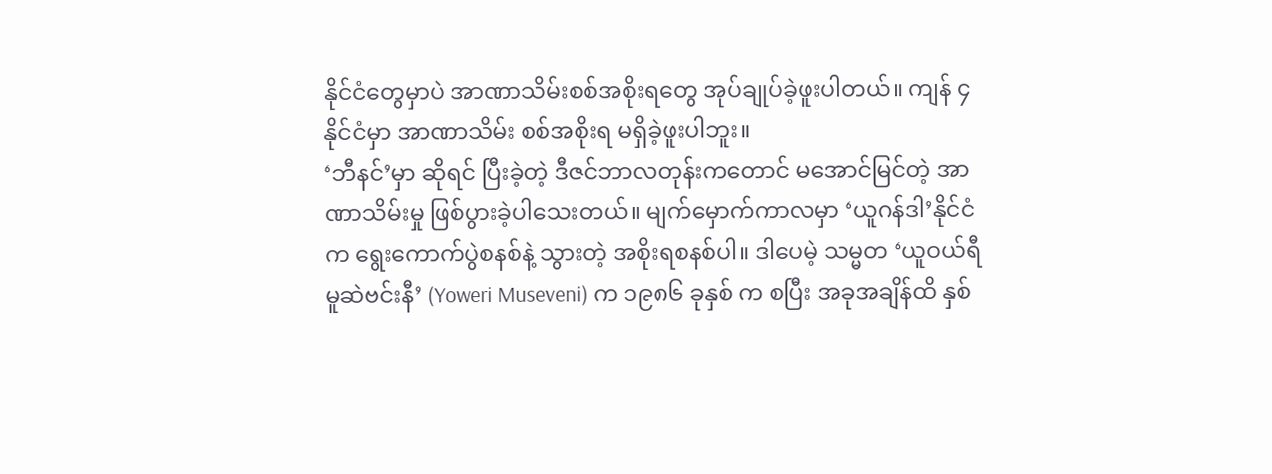နိုင်ငံတွေမှာပဲ အာဏာသိမ်းစစ်အစိုးရတွေ အုပ်ချုပ်ခဲ့ဖူးပါတယ်။ ကျန် ၄ နိုင်ငံမှာ အာဏာသိမ်း စစ်အစိုးရ မရှိခဲ့ဖူးပါဘူး။
‘ဘီနင်’မှာ ဆိုရင် ပြီးခဲ့တဲ့ ဒီဇင်ဘာလတုန်းကတောင် မအောင်မြင်တဲ့ အာဏာသိမ်းမှု ဖြစ်ပွားခဲ့ပါသေးတယ်။ မျက်မှောက်ကာလမှာ ‘ယူဂန်ဒါ’နိုင်ငံက ရွေးကောက်ပွဲစနစ်နဲ့ သွားတဲ့ အစိုးရစနစ်ပါ။ ဒါပေမဲ့ သမ္မတ ‘ယူဝယ်ရီ မူဆဲဗင်းနီ’ (Yoweri Museveni) က ၁၉၈၆ ခုနှစ် က စပြီး အခုအချိန်ထိ နှစ်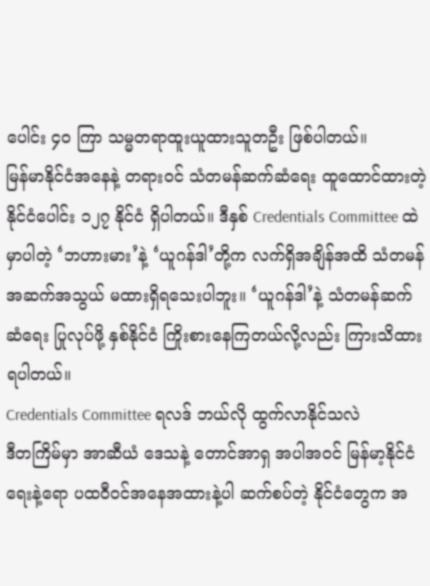ပေါင်း ၄၀ ကြာ သမ္မတရာထူးယူထားသူတဦး ဖြစ်ပါတယ်။
မြန်မာနိုင်ငံအနေနဲ့ တရားဝင် သံတမန်ဆက်ဆံရေး ထူထောင်ထားတဲ့ နိုင်ငံပေါင်း ၁၂၇ နိုင်ငံ ရှိပါတယ်။ ဒီနှစ် Credentials Committee ထဲမှာပါတဲ့ ‘ဘဟားမား’နဲ့ ‘ယူဂန်ဒါ’တို့က လက်ရှိအချိန်အထိ သံတမန်အဆက်အသွယ် မထားရှိရသေးပါဘူး။ ‘ယူဂန်ဒါ’နဲ့ သံတမန်ဆက်ဆံရေး ပြုလုပ်ဖို့ နှစ်နိုင်ငံ ကြိုးစားနေကြတယ်လို့လည်း ကြားသိထားရပါတယ်။
Credentials Committee ရလဒ် ဘယ်လို ထွက်လာနိုင်သလဲ
ဒီတကြိမ်မှာ အာဆီယံ ဒေသနဲ့ တောင်အာရှ အပါအဝင် မြန်မာ့နိုင်ငံရေးနဲ့ရော ပထဝီဝင်အနေအထားနဲ့ပါ ဆက်စပ်တဲ့ နိုင်ငံတွေက အ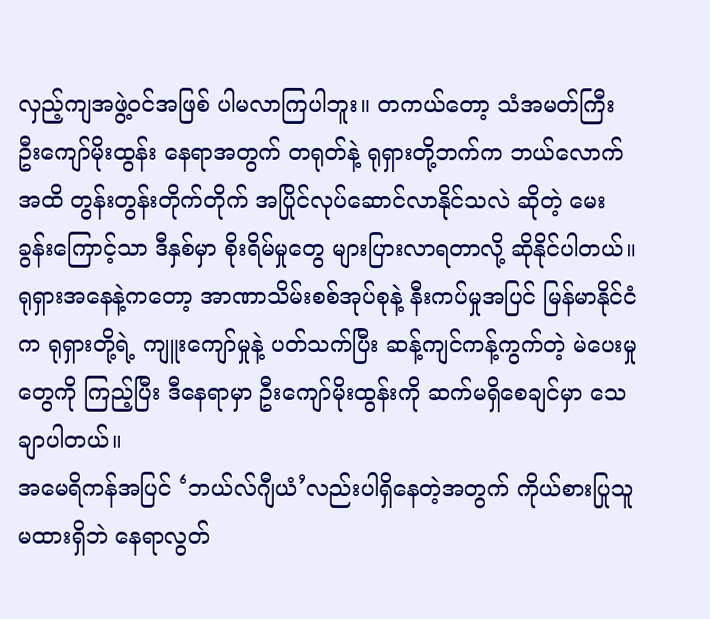လှည့်ကျအဖွဲ့ဝင်အဖြစ် ပါမလာကြပါဘူး။ တကယ်တော့ သံအမတ်ကြီး ဦးကျော်မိုးထွန်း နေရာအတွက် တရုတ်နဲ့ ရုရှားတို့ဘက်က ဘယ်လောက်အထိ တွန်းတွန်းတိုက်တိုက် အပြိုင်လုပ်ဆောင်လာနိုင်သလဲ ဆိုတဲ့ မေးခွန်းကြောင့်သာ ဒီနှစ်မှာ စိုးရိမ်မှုတွေ များပြားလာရတာလို့ ဆိုနိုင်ပါတယ်။
ရုရှားအနေနဲ့ကတော့ အာဏာသိမ်းစစ်အုပ်စုနဲ့ နီးကပ်မှုအပြင် မြန်မာနိုင်ငံက ရုရှားတို့ရဲ့ ကျူးကျော်မှုနဲ့ ပတ်သက်ပြီး ဆန့်ကျင်ကန့်ကွက်တဲ့ မဲပေးမှုတွေကို ကြည့်ပြီး ဒီနေရာမှာ ဦးကျော်မိုးထွန်းကို ဆက်မရှိစေချင်မှာ သေချာပါတယ်။
အမေရိကန်အပြင် ‘ဘယ်လ်ဂျီယံ’လည်းပါရှိနေတဲ့အတွက် ကိုယ်စားပြုသူ မထားရှိဘဲ နေရာလွတ်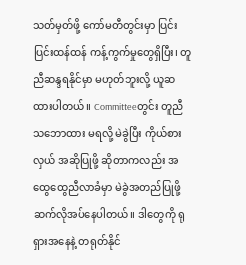သတ်မှတ်ဖို့ ကော်မတီတွင်းမှာ ပြင်းပြင်းထန်ထန် ကန့်ကွက်မှုတွေရှိပြီး၊ တူညီဆန္ဒရနိုင်မှာ မဟုတ်ဘူးလို့ ယူဆထားပါတယ်။ Committeeတွင်း တူညီသဘောထား မရလို့ မဲခွဲပြီး ကိုယ်စားလှယ် အဆိုပြုဖို့ ဆိုတာကလည်း အထွေထွေညီလာခံမှာ မဲခွဲအတည်ပြုဖို့ ဆက်လိုအပ်နေပါတယ်။ ဒါတွေကို ရုရှားအနေနဲ့ တရုတ်နိုင်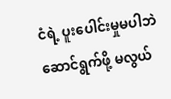ငံရဲ့ ပူးပေါင်းမှုမပါဘဲ ဆောင်ရွက်ဖို့ မလွယ်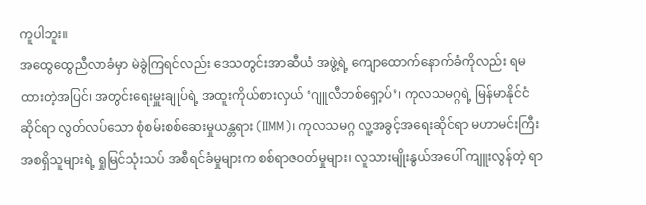ကူပါဘူး။
အထွေထွေညီလာခံမှာ မဲခွဲကြရင်လည်း ဒေသတွင်းအာဆီယံ အဖွဲ့ရဲ့ ကျောထောက်နောက်ခံကိုလည်း ရမထားတဲ့အပြင်၊ အတွင်းရေးမှူးချုပ်ရဲ့ အထူးကိုယ်စားလှယ် ‘ဂျူလီဘစ်ရှော့ပ်’၊ ကုလသမဂ္ဂရဲ့ မြန်မာနိုင်ငံဆိုင်ရာ လွတ်လပ်သော စုံစမ်းစစ်ဆေးမှုယန္တရား (IIMM)၊ ကုလသမဂ္ဂ လူ့အခွင့်အရေးဆိုင်ရာ မဟာမင်းကြီး အစရှိသူများရဲ့ ရှုမြင်သုံးသပ် အစီရင်ခံမှုများက စစ်ရာဇဝတ်မှုများ၊ လူသားမျိုးနွယ်အပေါ် ကျူးလွန်တဲ့ ရာ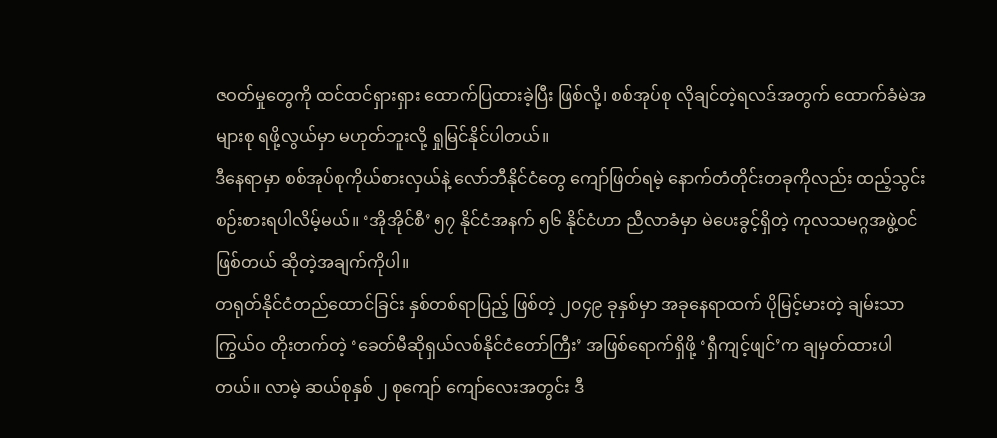ဇဝတ်မှုတွေကို ထင်ထင်ရှားရှား ထောက်ပြထားခဲ့ပြီး ဖြစ်လို့၊ စစ်အုပ်စု လိုချင်တဲ့ရလဒ်အတွက် ထောက်ခံမဲအများစု ရဖို့လွယ်မှာ မဟုတ်ဘူးလို့ ရှုမြင်နိုင်ပါတယ်။
ဒီနေရာမှာ စစ်အုပ်စုကိုယ်စားလှယ်နဲ့ လော်ဘီနိုင်ငံတွေ ကျော်ဖြတ်ရမဲ့ နောက်တံတိုင်းတခုကိုလည်း ထည့်သွင်းစဉ်းစားရပါလိမ့်မယ်။ ‘အိုအိုင်စီ’ ၅၇ နိုင်ငံအနက် ၅၆ နိုင်ငံဟာ ညီလာခံမှာ မဲပေးခွင့်ရှိတဲ့ ကုလသမဂ္ဂအဖွဲ့ဝင် ဖြစ်တယ် ဆိုတဲ့အချက်ကိုပါ။
တရုတ်နိုင်ငံတည်ထောင်ခြင်း နှစ်တစ်ရာပြည့် ဖြစ်တဲ့ ၂၀၄၉ ခုနှစ်မှာ အခုနေရာထက် ပိုမြင့်မားတဲ့ ချမ်းသာကြွယ်ဝ တိုးတက်တဲ့ ‘ခေတ်မီဆိုရှယ်လစ်နိုင်ငံတော်ကြီး’ အဖြစ်ရောက်ရှိဖို့ ‘ရှီကျင့်ဖျင်’က ချမှတ်ထားပါတယ်။ လာမဲ့ ဆယ်စုနှစ် ၂ စုကျော် ကျော်လေးအတွင်း ဒီ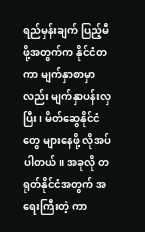ရည်မှန်းချက် ပြည့်မီဖို့အတွက်က နိုင်ငံတကာ မျက်နှာစာမှာလည်း မျက်နှာပန်းလှပြီး၊ မိတ်ဆွေနိုင်ငံတွေ များနေဖို့ လိုအပ်ပါတယ်။ အခုလို တရုတ်နိုင်ငံအတွက် အရေးကြီးတဲ့ ကာ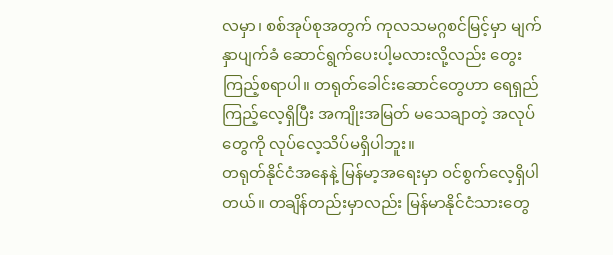လမှာ၊ စစ်အုပ်စုအတွက် ကုလသမဂ္ဂစင်မြင့်မှာ မျက်နှာပျက်ခံ ဆောင်ရွက်ပေးပါ့မလားလို့လည်း တွေးကြည့်စရာပါ။ တရုတ်ခေါင်းဆောင်တွေဟာ ရေရှည်ကြည့်လေ့ရှိပြီး အကျိုးအမြတ် မသေချာတဲ့ အလုပ်တွေကို လုပ်လေ့သိပ်မရှိပါဘူး။
တရုတ်နိုင်ငံအနေနဲ့ မြန်မာ့အရေးမှာ ဝင်စွက်လေ့ရှိပါတယ်။ တချိန်တည်းမှာလည်း မြန်မာနိုင်ငံသားတွေ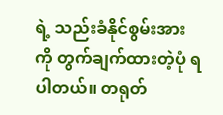ရဲ့ သည်းခံနိုင်စွမ်းအားကို တွက်ချက်ထားတဲ့ပုံ ရပါတယ်။ တရုတ်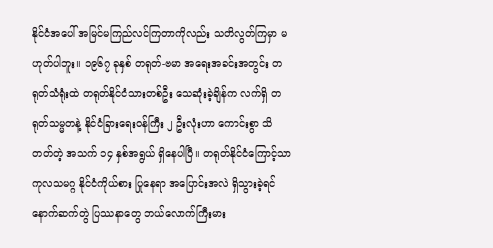နိုင်ငံအပေါ် အမြင်မကြည်လင်ကြတာကိုလည်း သတိလွတ်ကြမှာ မဟုတ်ပါဘူး။ ၁၉၆၇ ခုနှစ် တရုတ်-ဗမာ အရေးအခင်းအတွင်း တရုတ်သံရုံးထဲ တရုတ်နိုင်ငံသားတစ်ဦး သေဆုံးခဲ့ချိန်က လက်ရှိ တရုတ်သမ္မတနဲ့ နိုင်ငံခြားရေးဝန်ကြီး ၂ ဦးလုံးဟာ ကောင်းစွာ သိတတ်တဲ့ အသက် ၁၄ နှစ်အရွယ် ရှိနေပါပြီ။ တရုတ်နိုင်ငံကြောင့်သာ ကုလသမဂ္ဂ နိုင်ငံကိုယ်စား ပြုနေရာ အပြောင်းအလဲ ရှိသွားခဲ့ရင် နောက်ဆက်တွဲ ပြဿနာတွေ ဘယ်လောက်ကြီးမား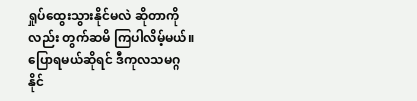ရှုပ်ထွေးသွားနိုင်မလဲ ဆိုတာကိုလည်း တွက်ဆမိ ကြပါလိမ့်မယ်။ ပြောရမယ်ဆိုရင် ဒီကုလသမဂ္ဂ နိုင်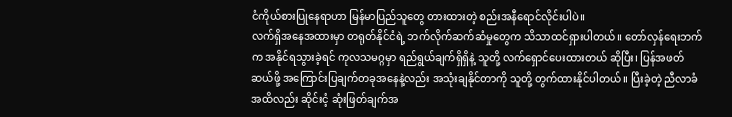ငံကိုယ်စားပြုနေရာဟာ မြန်မာပြည်သူတွေ တားထားတဲ့ စည်းအနီရောင်လိုင်းပါပဲ။
လက်ရှိအနေအထားမှာ တရုတ်နိုင်ငံရဲ့ ဘက်လိုက်ဆက်ဆံမှုတွေက သိသာထင်ရှားပါတယ်။ တော်လှန်ရေးဘက်က အနိုင်ရသွားခဲ့ရင် ကုလသမဂ္ဂမှာ ရည်ရွယ်ချက်ရှိရှိနဲ့ သူတို့ လက်ရှောင်ပေးထားတယ် ဆိုပြီး၊ ပြန်အဖတ်ဆယ်ဖို့ အကြောင်းပြချက်တခုအနေနဲ့လည်း အသုံးချနိုင်တာကို သူတို့ တွက်ထားနိုင်ပါတယ်။ ပြီးခဲ့တဲ့ ညီလာခံအထိလည်း ဆိုင်းငံ့ ဆုံးဖြတ်ချက်အ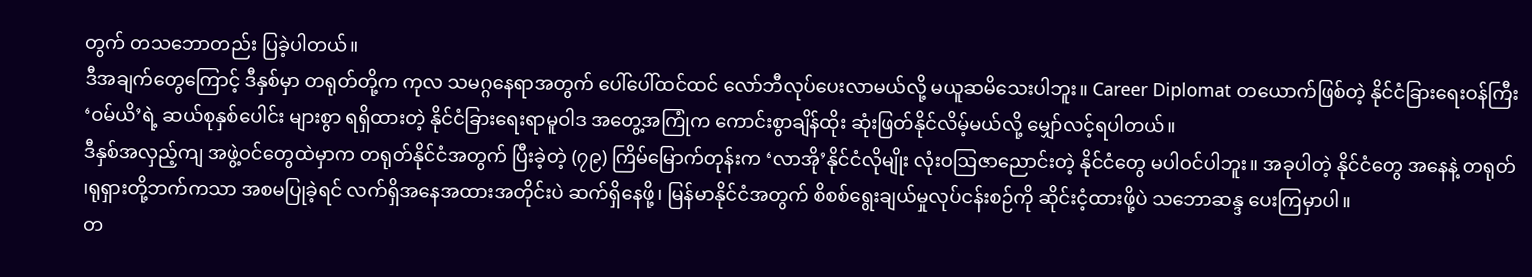တွက် တသဘောတည်း ပြခဲ့ပါတယ်။
ဒီအချက်တွေကြောင့် ဒီနှစ်မှာ တရုတ်တို့က ကုလ သမဂ္ဂနေရာအတွက် ပေါ်ပေါ်ထင်ထင် လော်ဘီလုပ်ပေးလာမယ်လို့ မယူဆမိသေးပါဘူး။ Career Diplomat တယောက်ဖြစ်တဲ့ နိုင်ငံခြားရေးဝန်ကြီး ‘ဝမ်ယိ’ရဲ့ ဆယ်စုနှစ်ပေါင်း များစွာ ရရှိထားတဲ့ နိုင်ငံခြားရေးရာမူဝါဒ အတွေ့အကြုံက ကောင်းစွာချိန်ထိုး ဆုံးဖြတ်နိုင်လိမ့်မယ်လို့ မျှော်လင့်ရပါတယ်။
ဒီနှစ်အလှည့်ကျ အဖွဲ့ဝင်တွေထဲမှာက တရုတ်နိုင်ငံအတွက် ပြီးခဲ့တဲ့ (၇၉) ကြိမ်မြောက်တုန်းက ‘လာအို’နိုင်ငံလိုမျိုး လုံးဝဩဇာညောင်းတဲ့ နိုင်ငံတွေ မပါဝင်ပါဘူး။ အခုပါတဲ့ နိုင်ငံတွေ အနေနဲ့ တရုတ် ၊ရုရှားတို့ဘက်ကသာ အစမပြုခဲ့ရင် လက်ရှိအနေအထားအတိုင်းပဲ ဆက်ရှိနေဖို့၊ မြန်မာနိုင်ငံအတွက် စိစစ်ရွေးချယ်မှုလုပ်ငန်းစဉ်ကို ဆိုင်းငံ့ထားဖို့ပဲ သဘောဆန္ဒ ပေးကြမှာပါ။
တ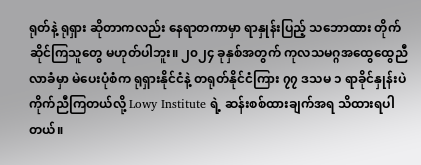ရုတ်နဲ့ ရုရှား ဆိုတာကလည်း နေရာတကာမှာ ရာနှုန်းပြည့် သဘောထား တိုက်ဆိုင်ကြသူတွေ မဟုတ်ပါဘူး။ ၂၀၂၄ ခုနှစ်အတွက် ကုလသမဂ္ဂအထွေထွေညီလာခံမှာ မဲပေးပုံစံက ရုရှားနိုင်ငံနဲ့ တရုတ်နိုင်ငံကြား ၇၇ ဒသမ ၁ ရာခိုင်နှုန်းပဲ ကိုက်ညီကြတယ်လို့ Lowy Institute ရဲ့ ဆန်းစစ်ထားချက်အရ သိထားရပါတယ်။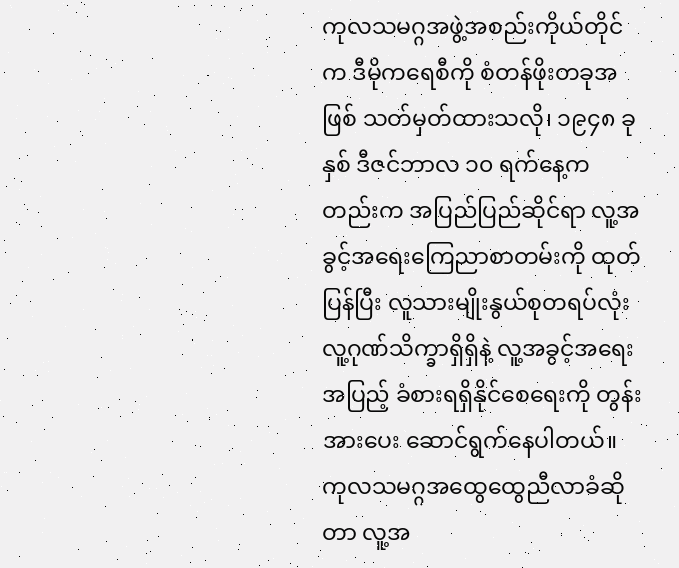ကုလသမဂ္ဂအဖွဲ့အစည်းကိုယ်တိုင်က ဒီမိုကရေစီကို စံတန်ဖိုးတခုအဖြစ် သတ်မှတ်ထားသလို၊ ၁၉၄၈ ခုနှစ် ဒီဇင်ဘာလ ၁၀ ရက်နေ့ကတည်းက အပြည်ပြည်ဆိုင်ရာ လူ့အခွင့်အရေးကြေညာစာတမ်းကို ထုတ်ပြန်ပြီး လူသားမျိုးနွယ်စုတရပ်လုံး လူ့ဂုဏ်သိက္ခာရှိရှိနဲ့ လူ့အခွင့်အရေးအပြည့် ခံစားရရှိနိုင်စေရေးကို တွန်းအားပေး ဆောင်ရွက်နေပါတယ်။
ကုလသမဂ္ဂအထွေထွေညီလာခံဆိုတာ လူ့အ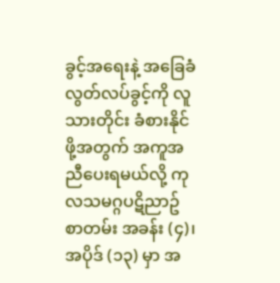ခွင့်အရေးနဲ့ အခြေခံလွတ်လပ်ခွင့်ကို လူသားတိုင်း ခံစားနိုင်ဖို့အတွက် အကူအညီပေးရမယ်လို့ ကုလသမဂ္ဂပဋိညာဥ် စာတမ်း အခန်း (၄)၊ အပိုဒ် (၁၃) မှာ အ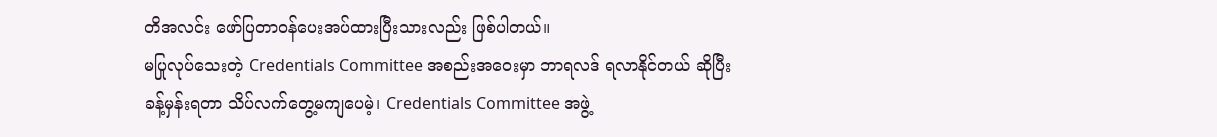တိအလင်း ဖော်ပြတာဝန်ပေးအပ်ထားပြီးသားလည်း ဖြစ်ပါတယ်။
မပြုလုပ်သေးတဲ့ Credentials Committee အစည်းအဝေးမှာ ဘာရလဒ် ရလာနိုင်တယ် ဆိုပြီး ခန့်မှန်းရတာ သိပ်လက်တွေ့မကျပေမဲ့၊ Credentials Committee အဖွဲ့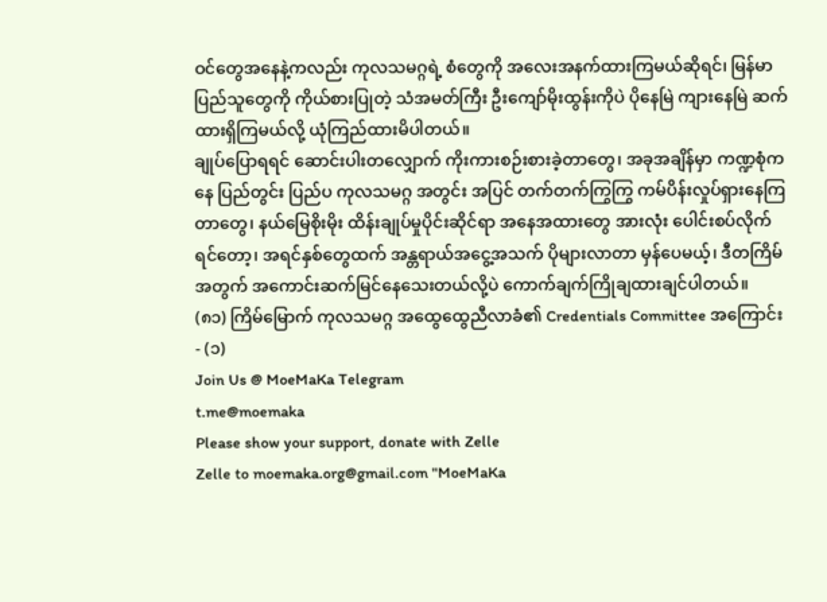ဝင်တွေအနေနဲ့ကလည်း ကုလသမဂ္ဂရဲ့ စံတွေကို အလေးအနက်ထားကြမယ်ဆိုရင်၊ မြန်မာပြည်သူတွေကို ကိုယ်စားပြုတဲ့ သံအမတ်ကြီး ဦးကျော်မိုးထွန်းကိုပဲ ပိုနေမြဲ ကျားနေမြဲ ဆက်ထားရှိကြမယ်လို့ ယုံကြည်ထားမိပါတယ်။
ချုပ်ပြောရရင် ဆောင်းပါးတလျှောက် ကိုးကားစဉ်းစားခဲ့တာတွေ၊ အခုအချိန်မှာ ကဏ္ဍစုံကနေ ပြည်တွင်း ပြည်ပ ကုလသမဂ္ဂ အတွင်း အပြင် တက်တက်ကြွကြွ ကမ်ပိန်းလှုပ်ရှားနေကြတာတွေ၊ နယ်မြေစိုးမိုး ထိန်းချုပ်မှုပိုင်းဆိုင်ရာ အနေအထားတွေ အားလုံး ပေါင်းစပ်လိုက်ရင်တော့၊ အရင်နှစ်တွေထက် အန္တရာယ်အငွေ့အသက် ပိုများလာတာ မှန်ပေမယ့်၊ ဒီတကြိမ်အတွက် အကောင်းဆက်မြင်နေသေးတယ်လို့ပဲ ကောက်ချက်ကြိုချထားချင်ပါတယ်။
(၈၁) ကြိမ်မြောက် ကုလသမဂ္ဂ အထွေထွေညီလာခံ၏ Credentials Committee အကြောင်း - (၁)
Join Us @ MoeMaKa Telegram
t.me@moemaka
Please show your support, donate with Zelle
Zelle to moemaka.org@gmail.com "MoeMaKa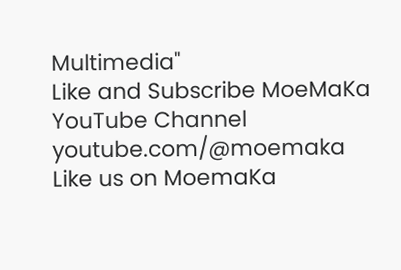Multimedia"
Like and Subscribe MoeMaKa YouTube Channel
youtube.com/@moemaka
Like us on MoemaKa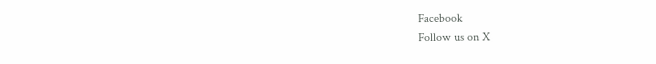Facebook
Follow us on X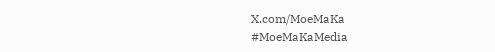X.com/MoeMaKa
#MoeMaKaMedia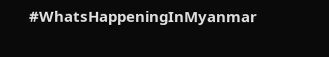#WhatsHappeningInMyanmar